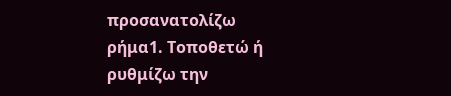προσανατολίζω
ρήμα1. Τοποθετώ ή ρυθμίζω την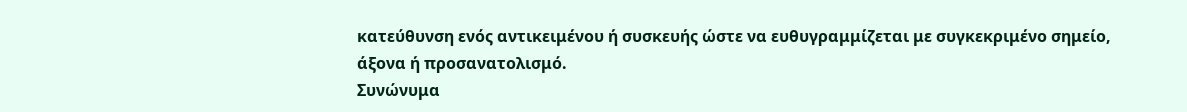κατεύθυνση ενός αντικειμένου ή συσκευής ώστε να ευθυγραμμίζεται με συγκεκριμένο σημείο, άξονα ή προσανατολισμό.
Συνώνυμα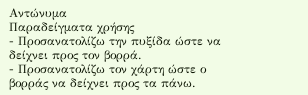Αντώνυμα
Παραδείγματα χρήσης
- Προσανατολίζω την πυξίδα ώστε να δείχνει προς τον βορρά.
- Προσανατολίζω τον χάρτη ώστε ο βορράς να δείχνει προς τα πάνω.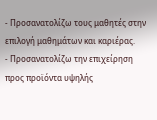- Προσανατολίζω τους μαθητές στην επιλογή μαθημάτων και καριέρας.
- Προσανατολίζω την επιχείρηση προς προϊόντα υψηλής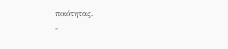ποιότητας.
-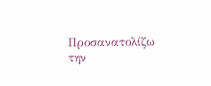Προσανατολίζω την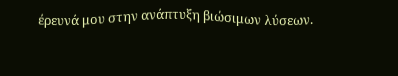έρευνά μου στην ανάπτυξη βιώσιμων λύσεων.